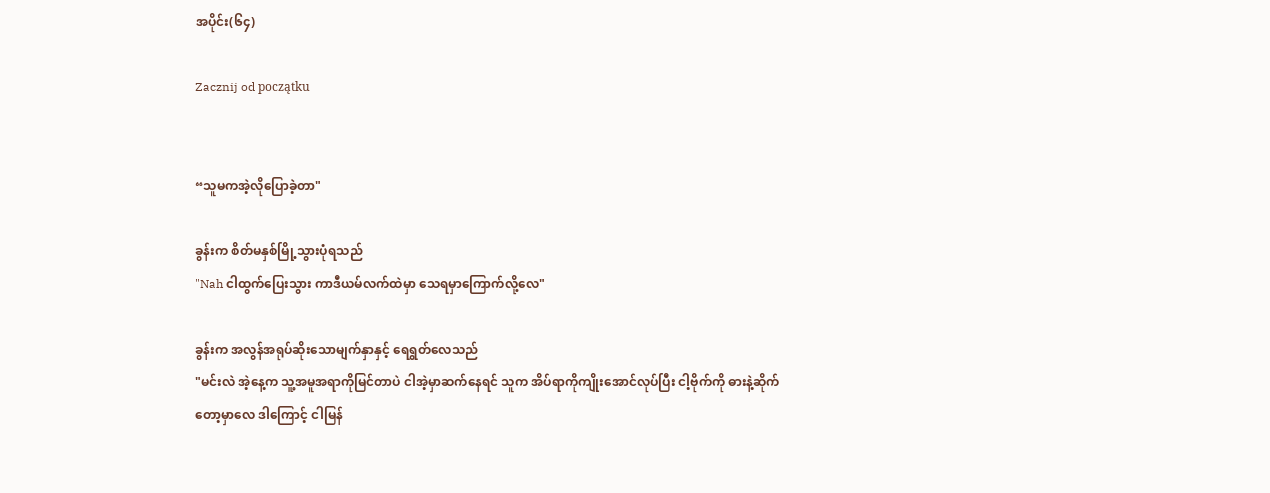အပိုင်း(၆၄)

Zacznij od początku


“သူမကအဲ့လို‌ပြောခဲ့တာ"

ခွန်းက စိတ်မနှစ်မြို့သွားပုံရသည်
"Nah ငါထွက်ပြေးသွား ကာဒီယမ်လက်ထဲမှာ သေရမှာကြောက်လို့လေ"

ခွန်းက အလွန်အရုပ်ဆိုးသောမျက်နှာနှင့် ရေရွတ်လေသည်
"မင်းလဲ အဲ့နေ့က သူ့အမူအရာကိုမြင်တာပဲ ငါအဲ့မှာဆက်နေ‌ရင် သူက အိပ်ရာကိုကျိုးအောင်လုပ်ပြီး ငါ့ဗိုက်ကို ဓားနဲ့ဆိုက်တော့မှာလေ ဒါကြောင့် ငါမြန်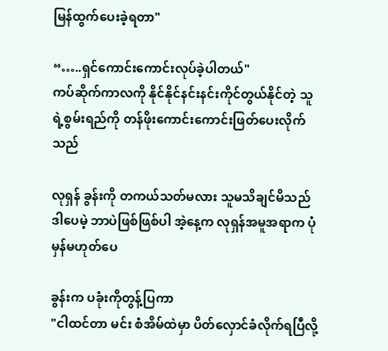မြန်ထွက်ပေးခဲ့ရတာ"

“…..ရှင်ကောင်းကောင်းလုပ်ခဲ့ပါတယ်"
ကပ်ဆိုက်ကာလကို နိုင်နိုင်နင်းနင်းကိုင်တွယ်နိုင်တဲ့ သူရဲ့စွမ်းရည်ကို တန်ဖိုးကောင်းကောင်းဖြတ်ပေးလိုက်သည်

လုရှန် ခွန်းကို တကယ်သတ်မလား သူမသိချင်‌မိသည် ဒါပေမဲ့ ဘာပဲဖြစ်ဖြစ်ပါ အဲ့နေ့က လုရှန်အမူအရာက ပုံမှန်မဟုတ်ပေ

ခွန်းက ပခုံးကိုတွန့်ပြကာ
"ငါထင်တာ မင်း စံအိမ်ထဲမှာ ပိတ်လှောင်ခံလိုက်ရပြီလို့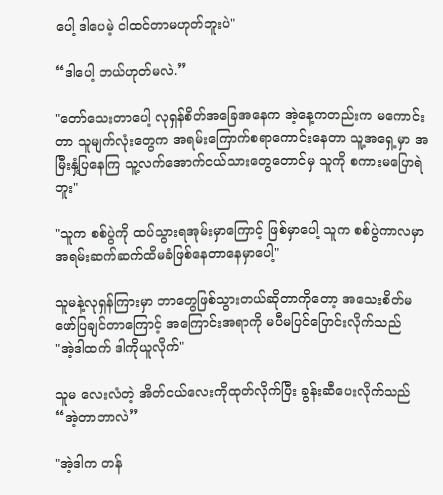ပေါ့ ဒါပေမဲ့ ငါထင်တာမဟုတ်ဘူးပဲ"

“ဒါပေါ့ ဘယ်ဟုတ်မလဲ.”

"တော်သေးတာပေါ့ လုရှန်စိတ်အခြေအနေက အဲ့နေ့ကတည်းက မကောင်းတာ သူမျက်လုံးတွေက အရမ်းကြောက်စရာကောင်းနေတာ သူ့အရှေ့မှာ အမြီးနှံ့ပြနေကြ သူ့လက်အောက်ငယ်သားတွေတောင်မှ သူကို စကားမပြောရဲဘူး"

"သူက စစ်ပွဲကို ထပ်သွားရအုမ်းမှာကြောင့် ‌ဖြစ်မှာပေါ့ သူက စစ်ပွဲကာလမှာ အရမ်းဆက်ဆက်ထိမခံဖြစ်နေတာနေမှာပေါ့"

သူမနဲ့လုရှန်ကြားမှာ ဘာတွေဖြစ်သွားတယ်ဆိုတာကိုတော့ အသေးစိတ်မဖော်ပြချင်တာကြောင့် အကြောင်းအရာကို မပီမပြင်ပြောင်းလိုက်သည်
"အဲ့ဒါထက် ဒါကိုယူလိုက်"

သူမ လေးလံတဲ့ အိတ်ငယ်လေးကိုထုတ်လိုက်ပြီး ခွန်းဆီပေးလိုက်သည်
“အဲ့တာဘာလဲ”

"အဲ့ဒါက တန်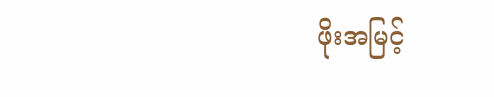ဖိုးအမြင့်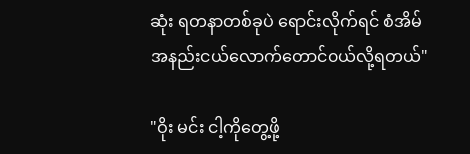ဆုံး ရတနာတစ်ခုပဲ ရောင်းလိုက်ရင် စံအိမ်အနည်းငယ်လောက်တောင်၀ယ်လို့ရတယ်"

"ဝိုး မင်း ငါ့ကိုတွေ့ဖို့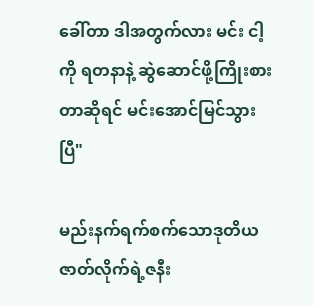ခေါ်တာ ဒါအတွက်လား မင်း ငါ့ကို ရတနာနဲ့ ဆွဲဆောင်ဖို့ကြိုးစားတာဆိုရင် မင်းအောင်မြင်သွားပြီ"

မည်းနက်ရက်စက်သောဒုတိယဇာတ်လိုက်ရဲ့ဇနီး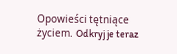Opowieści tętniące życiem. Odkryj je teraz